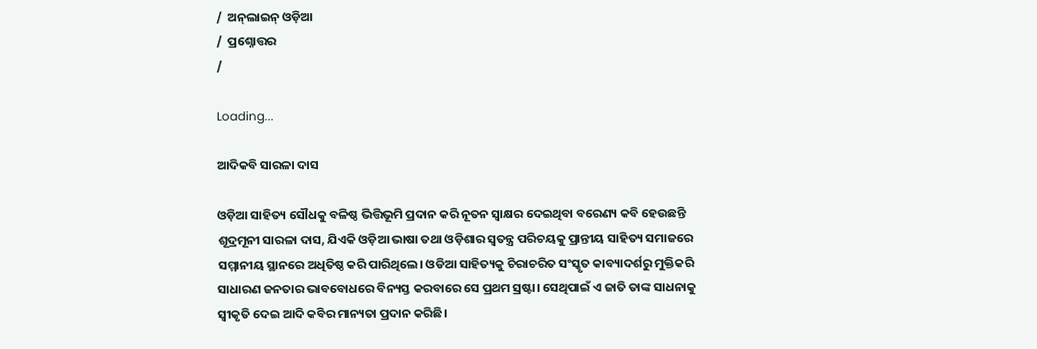/  ଅନ୍‌ଲାଇନ୍ ଓଡ଼ିଆ
/  ପ୍ରଶ୍ନୋତ୍ତର
/

Loading...

ଆଦିକବି ସାରଳା ଦାସ

ଓଡ଼ିଆ ସାହିତ୍ୟ ସୌଧକୁ ବଳିଷ୍ଠ ଭିତ୍ତିଭୂମି ପ୍ରଦାନ କରି ନୂତନ ସ୍ବାକ୍ଷର ଦେଇଥିବା ବରେଣ୍ୟ କବି ହେଉଛନ୍ତି ଶୂଦ୍ରମୂନୀ ସାରଳା ଦାସ, ଯିଏକି ଓଡ଼ିଆ ଭାଷା ତଥା ଓଡ଼ିଶାର ସ୍ବତନ୍ତ୍ର ପରିଚୟକୁ ପ୍ରାନ୍ତୀୟ ସାହିତ୍ୟ ସମାଜରେ ସମ୍ମାନୀୟ ସ୍ଥାନରେ ଅଧିତିଷ୍ଠ କରି ପାରିଥିଲେ। ଓଡିଆ ସାହିତ୍ୟକୁ ଚିରାଚରିତ ସଂସ୍କୃତ କାବ୍ୟାଦର୍ଶରୁ ମୁକ୍ତିକରି ସାଧାରଣ ଜନତାର ଭାବବୋଧରେ ବିନ୍ୟସ୍ତ କରବାରେ ସେ ପ୍ରଥମ ସ୍ରଷ୍ଟା। ସେଥିପାଇଁ ଏ ଜାତି ତାଙ୍କ ସାଧନାକୁ ସ୍ବୀକୃତି ଦେଇ ଆଦି କବିର ମାନ୍ୟତା ପ୍ରଦାନ କରିଛି।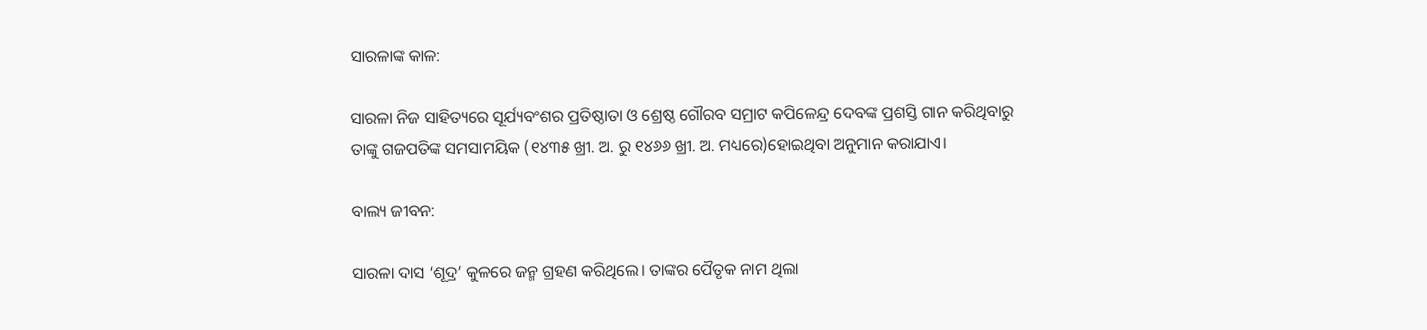ସାରଳାଙ୍କ କାଳ:

ସାରଳା ନିଜ ସାହିତ୍ୟରେ ସୂର୍ଯ୍ୟବଂଶର ପ୍ରତିଷ୍ଠାତା ଓ ଶ୍ରେଷ୍ଠ ଗୌରବ ସମ୍ରାଟ କପିଳେନ୍ଦ୍ର ଦେବଙ୍କ ପ୍ରଶସ୍ତି ଗାନ କରିଥିବାରୁ ତାଙ୍କୁ ଗଜପତିଙ୍କ ସମସାମୟିକ (୧୪୩୫ ଖ୍ରୀ. ଅ. ରୁ ୧୪୬୬ ଖ୍ରୀ. ଅ. ମଧ୍ୟରେ)ହୋଇଥିବା ଅନୁମାନ କରାଯାଏ।

ବାଲ୍ୟ ଜୀବନ:

ସାରଳା ଦାସ ‘ଶୂଦ୍ର’ କୁଳରେ ଜନ୍ମ ଗ୍ରହଣ କରିଥିଲେ। ତାଙ୍କର ପୈତୃକ ନାମ ଥିଲା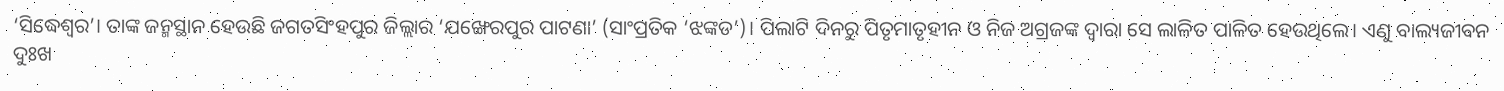‘ସିଦ୍ଧେଶ୍ବର’। ତାଙ୍କ ଜନ୍ମସ୍ଥାନ ହେଉଛି ଜଗତସିଂହପୁର ଜିଲ୍ଲାର ‘ଯଙ୍ଖେରପୁର ପାଟଣା’ (ସାଂପ୍ରତିକ ‘ଝଙ୍କଡ’)। ପିଲାଟି ଦିନରୁ ପିତୃମାତୃହୀନ ଓ ନିଜ ଅଗ୍ରଜଙ୍କ ଦ୍ବାରା ସେ ଲାଳିତ ପାଳିତ ହେଉଥିଲେ। ଏଣୁ ବାଲ୍ୟଜୀବନ ଦୁଃଖ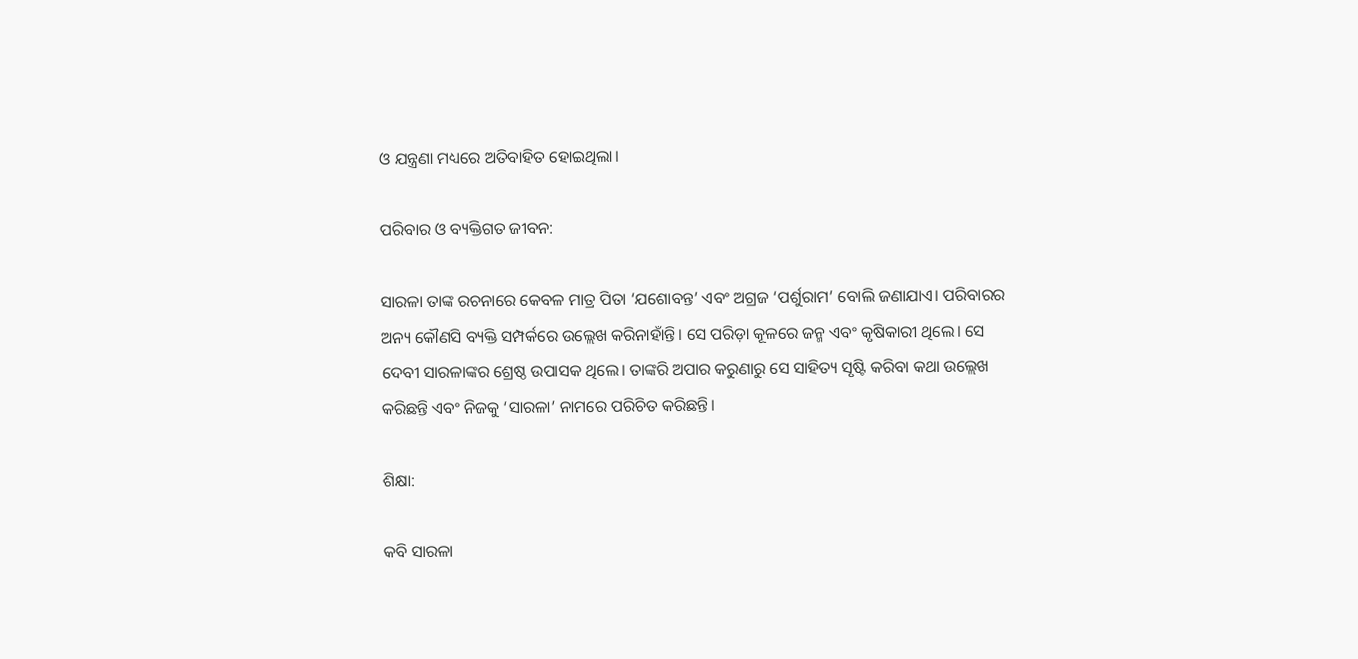ଓ ଯନ୍ତ୍ରଣା ମଧ୍ୟରେ ଅତିବାହିତ ହୋଇଥିଲା।

ପରିବାର ଓ ବ୍ୟକ୍ତିଗତ ଜୀବନ:

ସାରଳା ତାଙ୍କ ରଚନାରେ କେବଳ ମାତ୍ର ପିତା ‘ଯଶୋବନ୍ତ’ ଏବଂ ଅଗ୍ରଜ ‘ପର୍ଶୁରାମ’ ବୋଲି ଜଣାଯାଏ। ପରିବାରର ଅନ୍ୟ କୌଣସି ବ୍ୟକ୍ତି ସମ୍ପର୍କରେ ଉଲ୍ଲେଖ କରିନାହାଁନ୍ତି। ସେ ପରିଡ଼ା କୂଳରେ ଜନ୍ମ ଏବଂ କୃଷିକାରୀ ଥିଲେ। ସେ ଦେବୀ ସାରଳାଙ୍କର ଶ୍ରେଷ୍ଠ ଉପାସକ ଥିଲେ। ତାଙ୍କରି ଅପାର କରୁଣାରୁ ସେ ସାହିତ୍ୟ ସୃଷ୍ଟି କରିବା କଥା ଉଲ୍ଲେଖ କରିଛନ୍ତି ଏବଂ ନିଜକୁ ‘ସାରଳା’ ନାମରେ ପରିଚିତ କରିଛନ୍ତି।

ଶିକ୍ଷା:

କବି ସାରଳା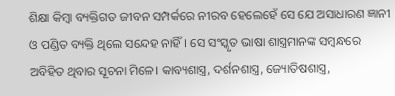ଶିକ୍ଷା କିମ୍ବା ବ୍ୟକ୍ତିଗତ ଜୀବନ ସମ୍ପର୍କରେ ନୀରବ ହେଲେହେଁ ସେ ଯେ ଅସାଧାରଣ ଜ୍ଞାନୀ ଓ ପଣ୍ଡିତ ବ୍ୟକ୍ତି ଥିଲେ ସନ୍ଦେହ ନାହିଁ। ସେ ସଂସ୍କୃତ ଭାଷା ଶାସ୍ତ୍ରମାନଙ୍କ ସମ୍ବନ୍ଧରେ ଅବିହିତ ଥିବାର ସୂଚନା ମିଳେ। କାବ୍ୟଶାସ୍ତ୍ର, ଦର୍ଶନଶାସ୍ତ୍ର, ଜ୍ୟୋତିଷଶାସ୍ତ୍ର,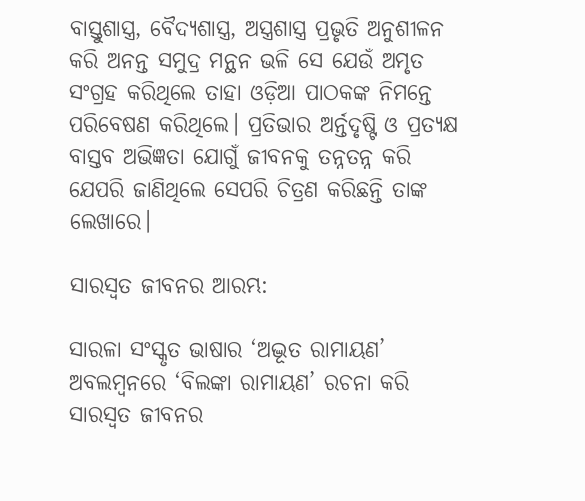ବାସ୍ତୁଶାସ୍ତ୍ର, ବୈଦ୍ୟଶାସ୍ତ୍ର, ଅସ୍ତ୍ରଶାସ୍ତ୍ର ପ୍ରଭୃତି ଅନୁଶୀଳନ କରି ଅନନ୍ତ ସମୁଦ୍ର ମନ୍ଥନ ଭଳି ସେ ଯେଉଁ ଅମୃତ ସଂଗ୍ରହ କରିଥିଲେ ତାହା ଓଡ଼ିଆ ପାଠକଙ୍କ ନିମନ୍ତେ ପରିବେଷଣ କରିଥିଲେ। ପ୍ରତିଭାର ଅର୍ନ୍ତଦୃଷ୍ଟି ଓ ପ୍ରତ୍ୟକ୍ଷ ବାସ୍ତବ ଅଭିଜ୍ଞତା ଯୋଗୁଁ ଜୀବନକୁ ତନ୍ନତନ୍ନ କରି ଯେପରି ଜାଣିଥିଲେ ସେପରି ଚିତ୍ରଣ କରିଛନ୍ତି ତାଙ୍କ ଲେଖାରେ।

ସାରସ୍ବତ ଜୀବନର ଆରମ୍ଭ:

ସାରଳା ସଂସ୍କୃତ ଭାଷାର ‘ଅଦ୍ଭୂତ ରାମାୟଣ’ ଅବଲମ୍ବନରେ ‘ବିଲଙ୍କା ରାମାୟଣ’ ରଚନା କରି ସାରସ୍ବତ ଜୀବନର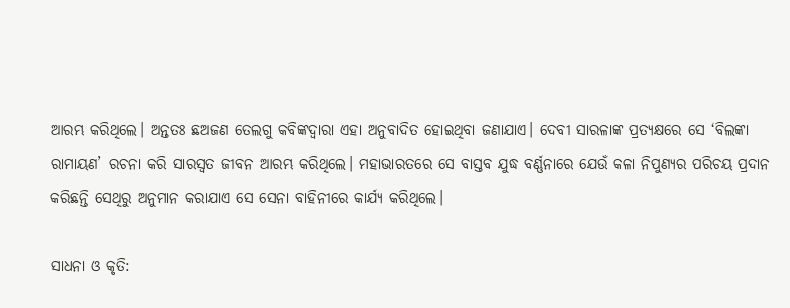ଆରମ୍ଭ କରିଥିଲେ। ଅନ୍ତତଃ ଛଅଜଣ ତେଲଗୁ କବିଙ୍କଦ୍ବାରା ଏହା ଅନୁବାଦିତ ହୋଇଥିବା ଜଣାଯାଏ। ଦେବୀ ସାରଳାଙ୍କ ପ୍ରତ୍ୟକ୍ଷରେ ସେ ‘ବିଲଙ୍କା ରାମାୟଣ’ ରଚନା କରି ସାରସ୍ବତ ଜୀବନ ଆରମ୍ଭ କରିଥିଲେ। ମହାଭାରତରେ ସେ ବାସ୍ତବ ଯୁଦ୍ଧ ବର୍ଣ୍ଣନାରେ ଯେଉଁ କଳା ନିପୁଣ୍ୟର ପରିଚୟ ପ୍ରଦାନ କରିଛନ୍ତି ସେଥିରୁ ଅନୁମାନ କରାଯାଏ ସେ ସେନା ବାହିନୀରେ କାର୍ଯ୍ୟ କରିଥିଲେ।

ସାଧନା ଓ କୃତି: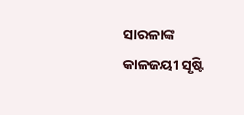ସାରଳାଙ୍କ କାଳଜୟୀ ସୃଷ୍ଟି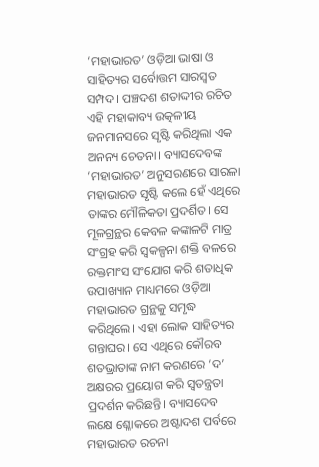‘ମହାଭାରତ’ ଓଡ଼ିଆ ଭାଷା ଓ ସାହିତ୍ୟର ସର୍ବୋତ୍ତମ ସାରସ୍ବତ ସମ୍ପଦ। ପଞ୍ଚଦଶ ଶତାଦ୍ଦୀର ରଚିତ ଏହି ମହାକାବ୍ୟ ଉତ୍କଳୀୟ ଜନମାନସରେ ସୃଷ୍ଟି କରିଥିଲା ଏକ ଅନନ୍ୟ ଚେତନା। ବ୍ୟାସଦେବଙ୍କ ‘ମହାଭାରତ’ ଅନୁସରଣରେ ସାରଳା ମହାଭାରତ ସୃଷ୍ଟି କଲେ ହେଁ ଏଥିରେ ତାଙ୍କର ମୌଳିକତା ପ୍ରଦର୍ଶିତ। ସେ ମୂଳଗ୍ରନ୍ଥର କେବଳ କଙ୍କାଳଟି ମାତ୍ର ସଂଗ୍ରହ କରି ସ୍ବକଳ୍ପନା ଶକ୍ତି ବଳରେ ରକ୍ତମାଂସ ସଂଯୋଗ କରି ଶତାଧିକ ଉପାଖ୍ୟାନ ମାଧ୍ୟମରେ ଓଡ଼ିଆ ମହାଭାରତ ଗ୍ରନ୍ଥକୁ ସମୃଦ୍ଧ କରିଥିଲେ। ଏହା ଲୋକ ସାହିତ୍ୟର ଗନ୍ତାଘର। ସେ ଏଥିରେ କୌରବ ଶତଭ୍ରାତାଙ୍କ ନାମ କରଣରେ ‘ଦ’ ଅକ୍ଷରର ପ୍ରୟୋଗ କରି ସ୍ବତନ୍ତ୍ରତା ପ୍ରଦର୍ଶନ କରିଛନ୍ତି। ବ୍ୟାସଦେବ ଲକ୍ଷେ ଶ୍ଳୋକରେ ଅଷ୍ଟାଦଶ ପର୍ବରେ ମହାଭାରତ ରଚନା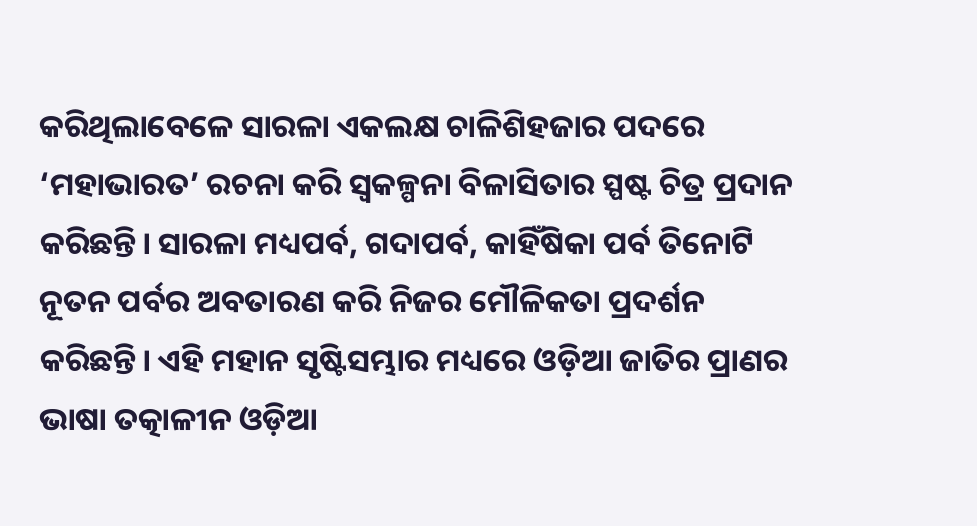କରିଥିଲାବେଳେ ସାରଳା ଏକଲକ୍ଷ ଚାଳିଶିହଜାର ପଦରେ ‘ମହାଭାରତ’ ରଚନା କରି ସ୍ବକଳ୍ପନା ବିଳାସିତାର ସ୍ପଷ୍ଟ ଚିତ୍ର ପ୍ରଦାନ କରିଛନ୍ତି। ସାରଳା ମଧ୍ୟପର୍ବ, ଗଦାପର୍ବ, କାହିଁଷିକା ପର୍ବ ତିନୋଟି ନୂତନ ପର୍ବର ଅବତାରଣ କରି ନିଜର ମୌଳିକତା ପ୍ରଦର୍ଶନ କରିଛନ୍ତି। ଏହି ମହାନ ସୃଷ୍ଟିସମ୍ଭାର ମଧ୍ୟରେ ଓଡ଼ିଆ ଜାତିର ପ୍ରାଣର ଭାଷା ତତ୍କାଳୀନ ଓଡ଼ିଆ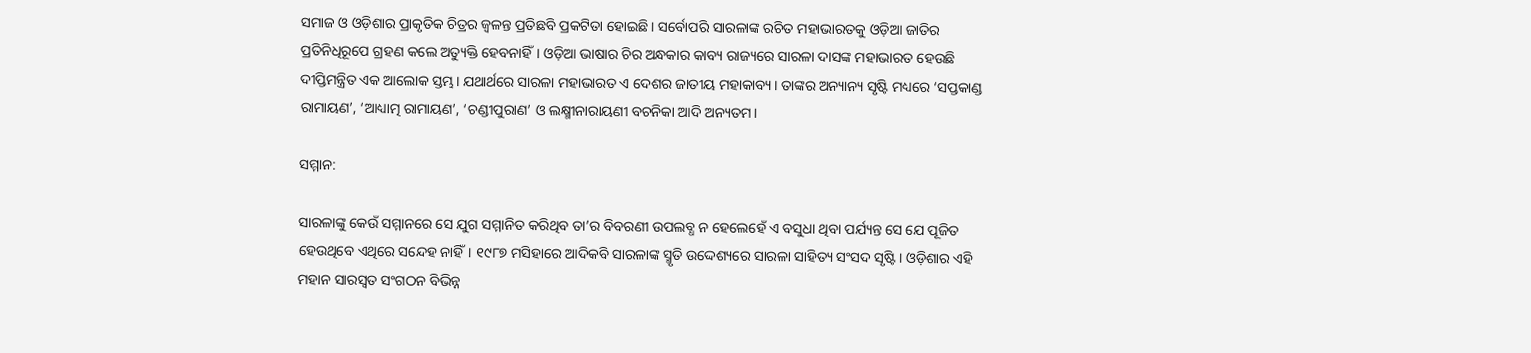ସମାଜ ଓ ଓଡ଼ିଶାର ପ୍ରାକୃତିକ ଚିତ୍ରର ଜ୍ବଳନ୍ତ ପ୍ରତିଛବି ପ୍ରକଟିତା ହୋଇଛି। ସର୍ବୋପରି ସାରଳାଙ୍କ ରଚିତ ମହାଭାରତକୁ ଓଡ଼ିଆ ଜାତିର ପ୍ରତିନିଧିରୂପେ ଗ୍ରହଣ କଲେ ଅତ୍ୟୁକ୍ତି ହେବନାହିଁ। ଓଡ଼ିଆ ଭାଷାର ଚିର ଅନ୍ଧକାର କାବ୍ୟ ରାଜ୍ୟରେ ସାରଳା ଦାସଙ୍କ ମହାଭାରତ ହେଉଛି ଦୀପ୍ତିମନ୍ତ୍ରିତ ଏକ ଆଲୋକ ସ୍ତମ୍ଭ। ଯଥାର୍ଥରେ ସାରଳା ମହାଭାରତ ଏ ଦେଶର ଜାତୀୟ ମହାକାବ୍ୟ। ତାଙ୍କର ଅନ୍ୟାନ୍ୟ ସୃଷ୍ଟି ମଧ୍ୟରେ ‘ସପ୍ତକାଣ୍ଡ ରାମାୟଣ’, ‘ଆଧ୍ୟାତ୍ମ ରାମାୟଣ’, ‘ଚଣ୍ଡୀପୁରାଣ’ ଓ ଲକ୍ଷ୍ମୀନାରାୟଣୀ ବଚନିକା ଆଦି ଅନ୍ୟତମ।

ସମ୍ମାନ:

ସାରଳାଙ୍କୁ କେଉଁ ସମ୍ମାନରେ ସେ ଯୁଗ ସମ୍ମାନିତ କରିଥିବ ତା’ର ବିବରଣୀ ଉପଲବ୍ଧ ନ ହେଲେହେଁ ଏ ବସୁଧା ଥିବା ପର୍ଯ୍ୟନ୍ତ ସେ ଯେ ପୂଜିତ ହେଉଥିବେ ଏଥିରେ ସନ୍ଦେହ ନାହିଁ। ୧୯୮୭ ମସିହାରେ ଆଦିକବି ସାରଳାଙ୍କ ସ୍ମୃତି ଉଦ୍ଦେଶ୍ୟରେ ସାରଳା ସାହିତ୍ୟ ସଂସଦ ସୃଷ୍ଟି। ଓଡ଼ିଶାର ଏହି ମହାନ ସାରସ୍ବତ ସଂଗଠନ ବିଭିନ୍ନ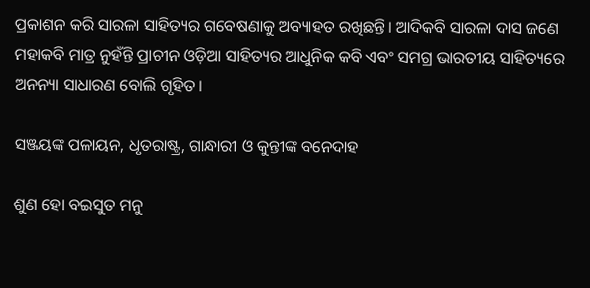ପ୍ରକାଶନ କରି ସାରଳା ସାହିତ୍ୟର ଗବେଷଣାକୁ ଅବ୍ୟାହତ ରଖିଛନ୍ତି। ଆଦିକବି ସାରଳା ଦାସ ଜଣେ ମହାକବି ମାତ୍ର ନୁହଁନ୍ତି ପ୍ରାଚୀନ ଓଡ଼ିଆ ସାହିତ୍ୟର ଆଧୁନିକ କବି ଏବଂ ସମଗ୍ର ଭାରତୀୟ ସାହିତ୍ୟରେ ଅନନ୍ୟା ସାଧାରଣ ବୋଲି ଗୃହିତ।

ସଞ୍ଜୟଙ୍କ ପଳାୟନ, ଧୃତରାଷ୍ଟ୍ର, ଗାନ୍ଧାରୀ ଓ କୁନ୍ତୀଙ୍କ ବନେଦାହ

ଶୁଣ ହୋ ବଇସୁତ ମନୁ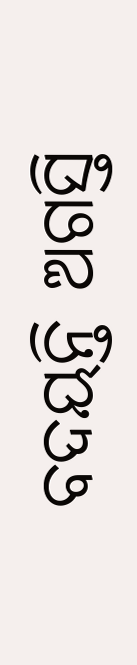ବଦୟନ୍ତି ଅଗସ୍ତି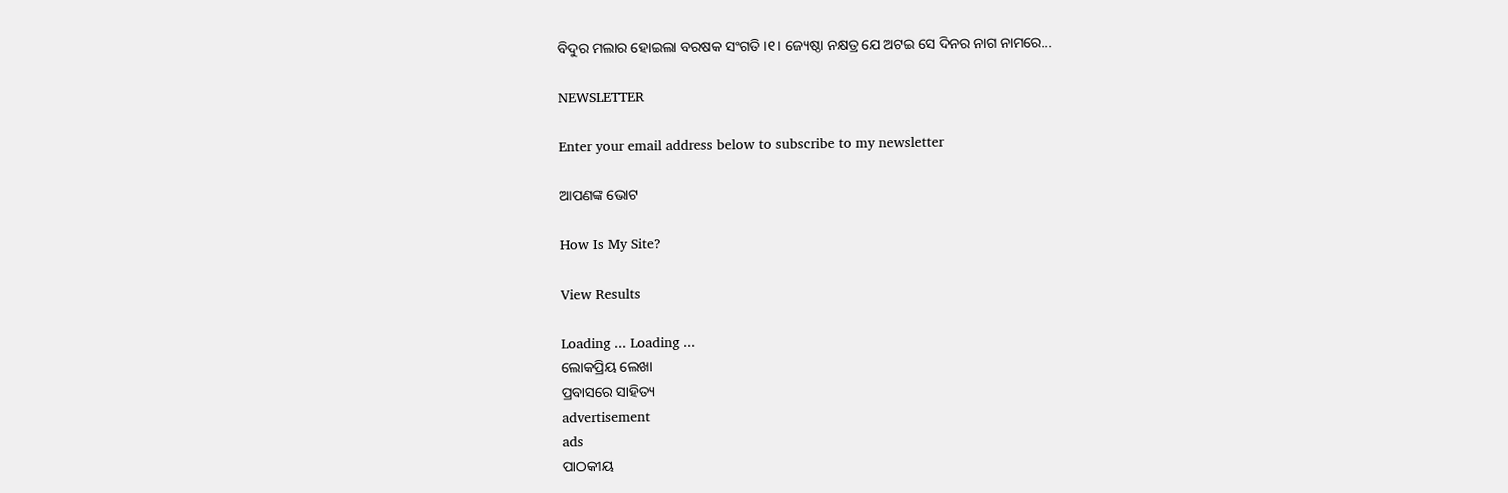ବିଦୁର ମଲାର ହୋଇଲା ବରଷକ ସଂଗତି ।୧। ଜ୍ୟେଷ୍ଠା ନକ୍ଷତ୍ର ଯେ ଅଟଇ ସେ ଦିନର ନାଗ ନାମରେ...

NEWSLETTER

Enter your email address below to subscribe to my newsletter

ଆପଣଙ୍କ ଭୋଟ

How Is My Site?

View Results

Loading ... Loading ...
ଲୋକପ୍ରିୟ ଲେଖା
ପ୍ରବାସରେ ସାହିତ୍ୟ
advertisement
ads
ପାଠକୀୟ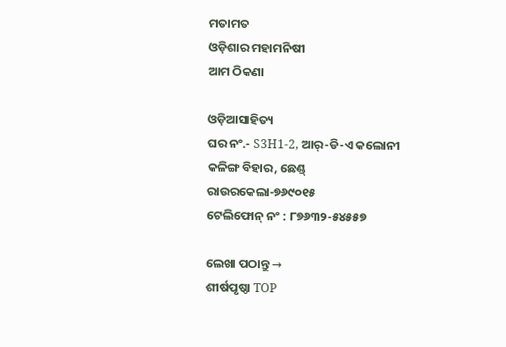ମତାମତ
ଓଡ଼ିଶାର ମହାମନିଷୀ
ଆମ ଠିକଣା

ଓଡ଼ିଆସାହିତ୍ୟ
ଘର ନଂ.- S3H1-2, ଆର୍-ଡି-ଏ କଲୋନୀ
କଳିଙ୍ଗ ବିହାର, ଛେଣ୍ଡ୍
ରାଉରକେଲା-୭୬୯୦୧୫
ଟେଲିଫୋନ୍ ନଂ : ୮୭୬୩୨-୫୪୫୫୭

ଲେଖା ପଠାନ୍ତୁ →
ଶୀର୍ଷପୃଷ୍ଠା TOP